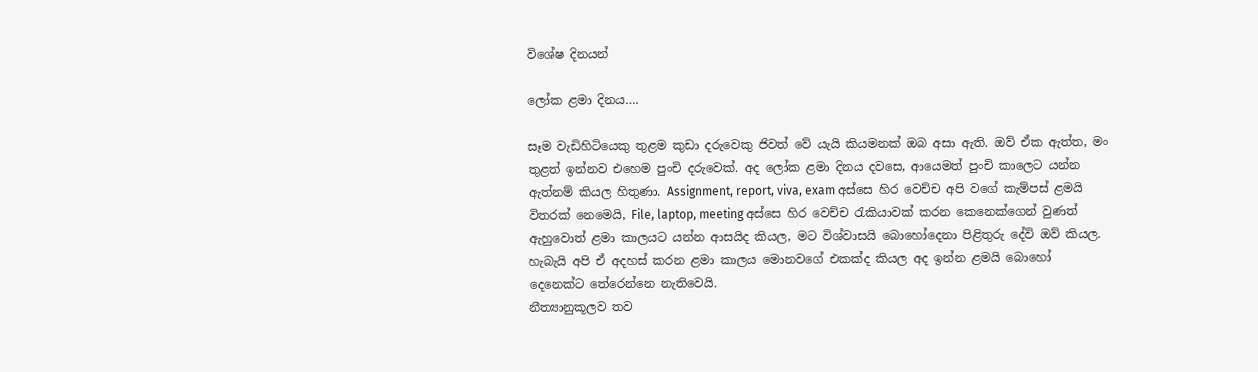විශේෂ දිනයන්

ලෝක ළමා දිනය….

සෑම වැඩිහිටියෙකු තුළම කුඩා දරුවෙකු ජිවත් වේ යැයි කියමනක් ඔබ අසා ඇති. ඔව් ඒක ඇත්ත, මං තුළත් ඉන්නව එහෙම පුංචි දරුවෙක්. අද ලෝක ළමා දිනය දවසෙ, ආයෙමත් පුංචි කාලෙට යන්න ඇත්නම් කියල හිතුණා. Assignment, report, viva, exam අස්සෙ හිර වෙච්ච අපි වගේ කැම්පස් ළමයි විතරක් නෙමෙයි, File, laptop, meeting අස්සෙ හිර වෙච්ච රැකියාවක් කරන කෙනෙක්ගෙන් වුණත් ඇහුවොත් ළමා කාලයට යන්න ආසයිද කියල, මට විශ්වාසයි බොහෝදෙනා පිළිතුරු දේවි ඔව් කියල. හැබැයි අපි ඒ අදහස් කරන ළමා කාලය මොනවගේ එකක්ද කියල අද ඉන්න ළමයි බොහෝ දෙනෙක්ට තේරෙන්නෙ නැතිවෙයි.
නීත්‍යානුකූලව තව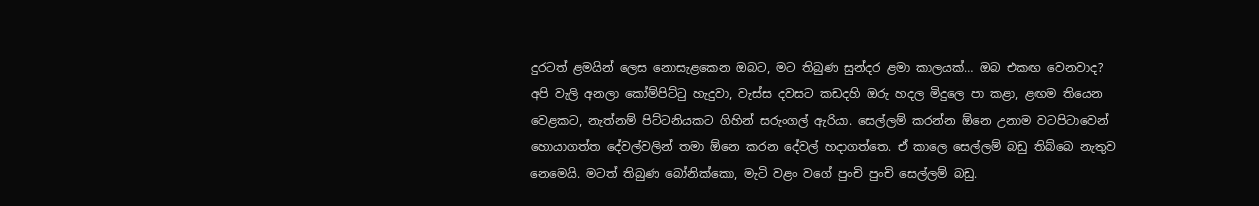දුරටත් ළමයින් ලෙස නොසැළකෙන ඔබට, මට තිබුණ සුන්දර ළමා කාලයක්… ඔබ එකඟ වෙනවාද?
අපි වැලි අනලා කෝම්පිට්ටු හැදුවා, වැස්ස දවසට කඩදහි ඔරු හදල මිදුලෙ පා කළා, ළඟම තියෙන වෙළකට, නැත්නම් පිට්ටනියකට ගිහින් සරුංගල් ඇරියා. සෙල්ලම් කරන්න ඕනෙ උනාම වටපිටාවෙන් හොයාගත්ත දේවල්වලින් තමා ඕනෙ කරන දේවල් හදාගත්තෙ. ඒ කාලෙ සෙල්ලම් බඩු තිබ්බෙ නැතුව නෙමෙයි. මටත් තිබුණ බෝනික්කො, මැටි වළං වගේ පුංචි පුංචි සෙල්ලම් බඩු.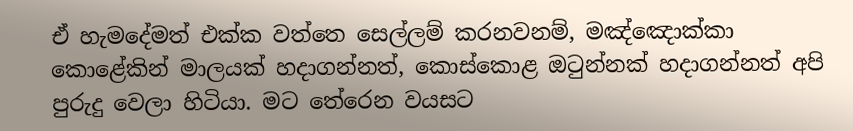ඒ හැමදේමත් එක්ක වත්තෙ සෙල්ලම් කරනවනම්, මඤ්ඤොක්කා කොළේකින් මාලයක් හදාගන්නත්, කොස්කොළ ඔටුන්නක් හදාගන්නත් අපි පුරුදු වෙලා හිටියා. මට තේරෙන වයසට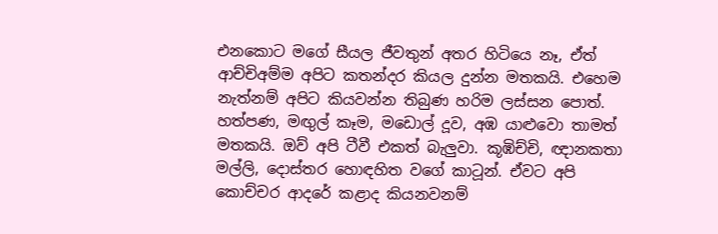එනකොට මගේ සීයල ජීවතුන් අතර හිටියෙ නෑ, ඒත් ආච්චිඅම්ම අපිට කතන්දර කියල දුන්න මතකයි. එහෙම නැත්නම් අපිට කියවන්න තිබුණ හරිම ලස්සන පොත්. හත්පණ, මඟුල් කෑම, මඩොල් දූව, අඹ යාළුවො තාමත් මතකයි. ඔව් අපි ටීවී එකත් බැලුවා. කූඹිච්චි, ඥානකතා මල්ලි, දොස්තර හොඳහිත වගේ කාටූන්. ඒවට අපි කොච්චර ආදරේ කළාද කියනවනම්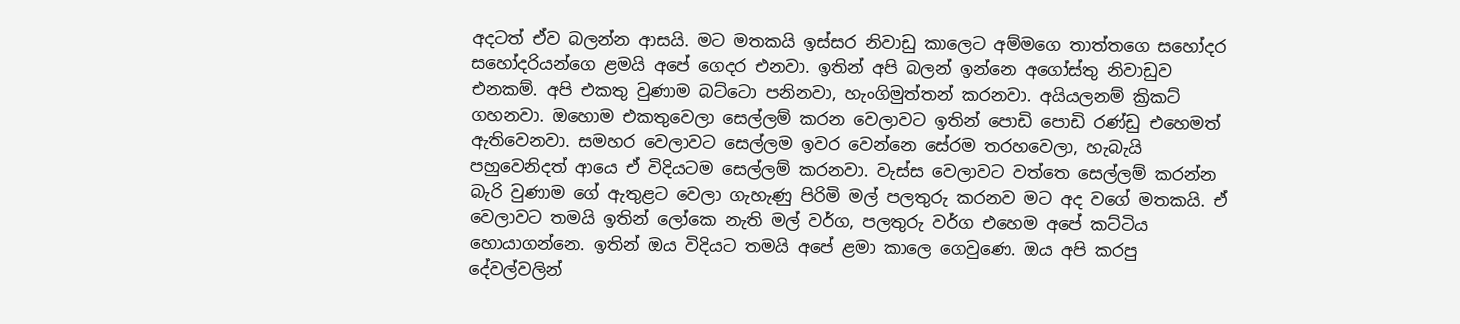අදටත් ඒව බලන්න ආසයි. මට මතකයි ඉස්සර නිවාඩු කාලෙට අම්මගෙ තාත්තගෙ සහෝදර සහෝදරියන්ගෙ ළමයි අපේ ගෙදර එනවා. ඉතින් අපි බලන් ඉන්නෙ අගෝස්තු නිවාඩුව එනකම්. අපි එකතු වුණාම බට්ටො පනිනවා, හැංගිමුත්තන් කරනවා. අයියලනම් ක්‍රිකට් ගහනවා. ඔහොම එකතුවෙලා සෙල්ලම් කරන වෙලාවට ඉතින් පොඩි පොඩි රණ්ඩු එහෙමත් ඇතිවෙනවා. සමහර වෙලාවට සෙල්ලම ඉවර වෙන්නෙ සේරම තරහවෙලා, හැබැයි පහුවෙනිදත් ආයෙ ඒ විදියටම සෙල්ලම් කරනවා. වැස්ස වෙලාවට වත්තෙ සෙල්ලම් කරන්න බැරි වුණාම ගේ ඇතුළට වෙලා ගැහැණු පිරිමි මල් පලතුරු කරනව මට අද වගේ මතකයි. ඒ වෙලාවට තමයි ඉතින් ලෝකෙ නැති මල් වර්ග, පලතුරු වර්ග එහෙම අපේ කට්ටිය හොයාගන්නෙ. ඉතින් ඔය විදියට තමයි අපේ ළමා කාලෙ ගෙවුණෙ. ඔය අපි කරපු දේවල්වලින්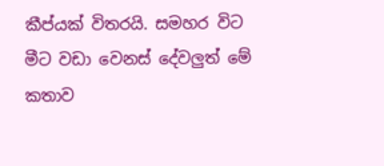කීප්යක් විතරයි. සමහර විට මීට වඩා වෙනස් දේවලුත් මේ කතාව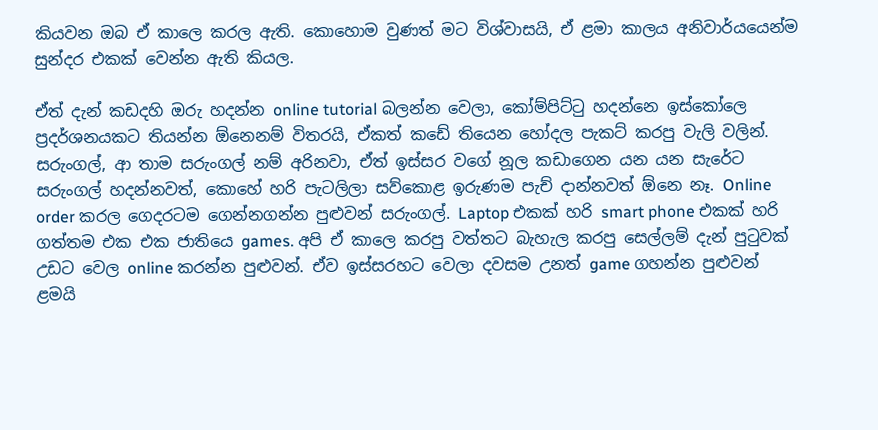කියවන ඔබ ඒ කාලෙ කරල ඇති. කොහොම වුණත් මට විශ්වාසයි, ඒ ළමා කාලය අනිවාර්යයෙන්ම සුන්දර එකක් වෙන්න ඇති කියල.

ඒත් දැන් කඩදහි ඔරු හදන්න online tutorial බලන්න වෙලා, කෝම්පිට්ටු හදන්නෙ ඉස්කෝලෙ ප්‍රදර්ශනයකට තියන්න ඕනෙනම් විතරයි, ඒකත් කඩේ තියෙන හෝදල පැකට් කරපු වැලි වලින්. සරුංගල්, ආ තාම සරුංගල් නම් අරිනවා, ඒත් ඉස්සර වගේ නූල කඩාගෙන යන යන සැරේට සරුංගල් හදන්නවත්, කොහේ හරි පැටලිලා සව්කොළ ඉරුණම පැච් දාන්නවත් ඕනෙ නෑ. Online order කරල ගෙදරටම ගෙන්නගන්න පුළුවන් සරුංගල්. Laptop එකක් හරි smart phone එකක් හරි ගත්තම එක එක ජාතියෙ games. අපි ඒ කාලෙ කරපු වත්තට බැහැල කරපු සෙල්ලම් දැන් පුටුවක් උඩට වෙල online කරන්න පුළුවන්. ඒව ඉස්සරහට වෙලා දවසම උනත් game ගහන්න පුළුවන් ළමයි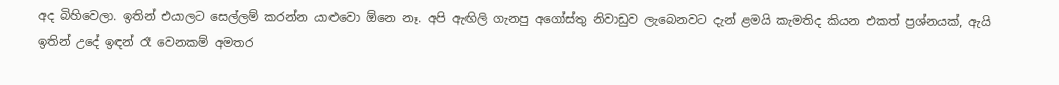අද බිහිවෙලා. ඉතින් එයාලට සෙල්ලම් කරන්න යාළුවො ඕනෙ නෑ. අපි ඇඟිලි ගැනපු අගෝස්තු නිවාඩුව ලැබෙනවට දැන් ළමයි කැමතිද කියන එකත් ප්‍රශ්නයක්, ඇයි ඉතින් උදේ ඉඳන් රෑ වෙනකම් අමතර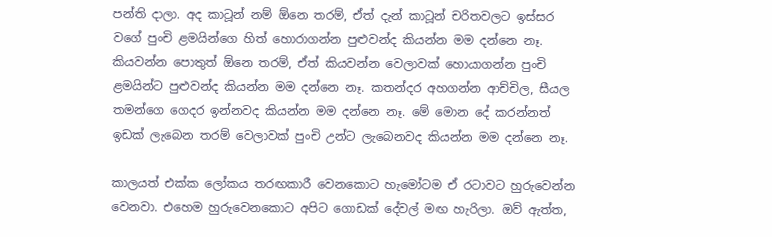පන්ති දාලා. අද කාටූන් නම් ඕනෙ තරම්, ඒත් දැන් කාටූන් චරිතවලට ඉස්සර වගේ පුංචි ළමයින්ගෙ හිත් හොරාගන්න පුළුවන්ද කියන්න මම දන්නෙ නෑ. කියවන්න පොතුත් ඕනෙ තරම්, ඒත් කියවන්න වෙලාවක් හොයාගන්න පුංචි ළමයින්ට පුළුවන්ද කියන්න මම දන්නෙ නෑ. කතන්දර අහගන්න ආච්චිල, සීයල තමන්ගෙ ගෙදර ඉන්නවද කියන්න මම දන්නෙ නෑ. මේ මොන දේ කරන්නත් ඉඩක් ලැබෙන තරම් වෙලාවක් පුංචි උන්ට ලැබෙනවද කියන්න මම දන්නෙ නෑ.

කාලයත් එක්ක ලෝකය තරඟකාරී වෙනකොට හැමෝටම ඒ රටාවට හුරුවෙන්න වෙනවා. එහෙම හුරුවෙනකොට අපිට ගොඩක් දේවල් මඟ හැරිලා. ඔව් ඇත්ත,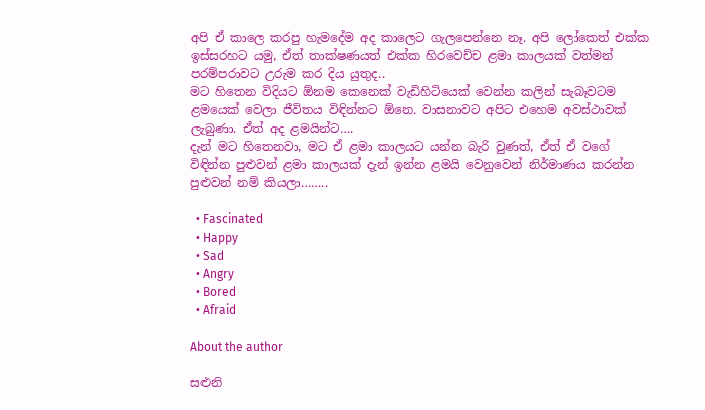අපි ඒ කාලෙ කරපු හැමදේම අද කාලෙට ගැලපෙන්නෙ නෑ. අපි ලෝකෙත් එක්ක ඉස්සරහට යමු, ඒත් තාක්ෂණයත් එක්ක හිරවෙච්ච ළමා කාලයක් වත්මන් පරම්පරාවට උරුම කර දිය යුතුද..
මට හිතෙන විදියට ඕනම කෙනෙක් වැඩිහිටියෙක් වෙන්න කලින් සැබෑවටම ළමයෙක් වෙලා ජීවිතය විඳින්නට ඕනෙ. වාසනාවට අපිට එහෙම අවස්ථාවක් ලැබුණා. ඒත් අද ළමයින්ට….
දැන් මට හිතෙනවා, මට ඒ ළමා කාලයට යන්න බැරි වුණත්, ඒත් ඒ වගේ විඳින්න පුළුවන් ළමා කාලයක් දැන් ඉන්න ළමයි වෙනුවෙන් නිර්මාණය කරන්න පුළුවන් නම් කියලා……..

  • Fascinated
  • Happy
  • Sad
  • Angry
  • Bored
  • Afraid

About the author

සළුනි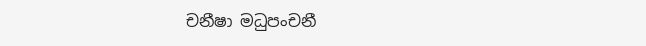චනීෂා මධුපංචනී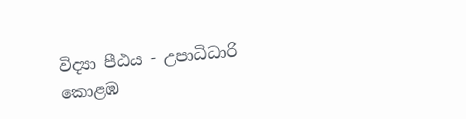විද්‍යා පීඨය - උපාධිධාරි
කොළඹ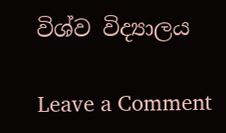විශ්ව විද්‍යාලය

Leave a Comment